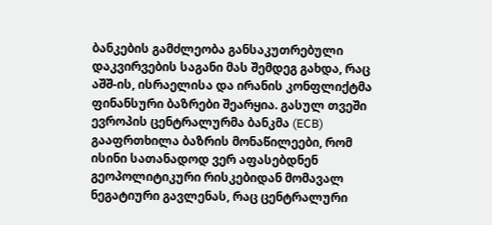ბანკების გამძლეობა განსაკუთრებული დაკვირვების საგანი მას შემდეგ გახდა, რაც აშშ-ის, ისრაელისა და ირანის კონფლიქტმა ფინანსური ბაზრები შეარყია. გასულ თვეში ევროპის ცენტრალურმა ბანკმა (ECB) გააფრთხილა ბაზრის მონაწილეები, რომ ისინი სათანადოდ ვერ აფასებდნენ გეოპოლიტიკური რისკებიდან მომავალ ნეგატიური გავლენას, რაც ცენტრალური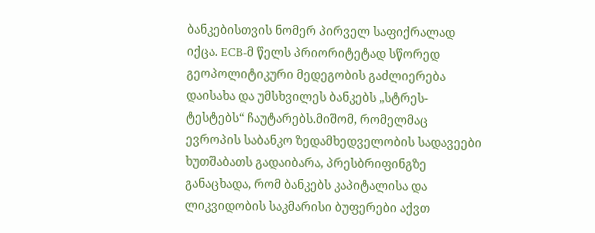ბანკებისთვის ნომერ პირველ საფიქრალად იქცა. ECB-მ წელს პრიორიტეტად სწორედ გეოპოლიტიკური მედეგობის გაძლიერება დაისახა და უმსხვილეს ბანკებს „სტრეს-ტესტებს“ ჩაუტარებს.მიშომ, რომელმაც ევროპის საბანკო ზედამხედველობის სადავეები ხუთშაბათს გადაიბარა, პრესბრიფინგზე განაცხადა, რომ ბანკებს კაპიტალისა და ლიკვიდობის საკმარისი ბუფერები აქვთ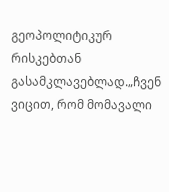გეოპოლიტიკურ რისკებთან გასამკლავებლად.„ჩვენ ვიცით, რომ მომავალი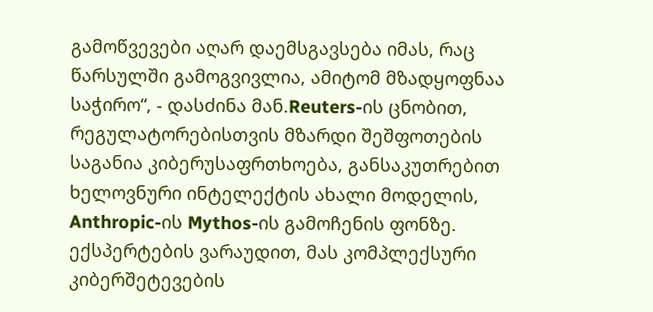გამოწვევები აღარ დაემსგავსება იმას, რაც წარსულში გამოგვივლია, ამიტომ მზადყოფნაა საჭირო“, - დასძინა მან.Reuters-ის ცნობით, რეგულატორებისთვის მზარდი შეშფოთების საგანია კიბერუსაფრთხოება, განსაკუთრებით ხელოვნური ინტელექტის ახალი მოდელის, Anthropic-ის Mythos-ის გამოჩენის ფონზე. ექსპერტების ვარაუდით, მას კომპლექსური კიბერშეტევების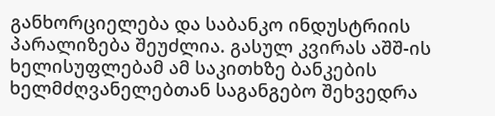განხორციელება და საბანკო ინდუსტრიის პარალიზება შეუძლია. გასულ კვირას აშშ-ის ხელისუფლებამ ამ საკითხზე ბანკების ხელმძღვანელებთან საგანგებო შეხვედრა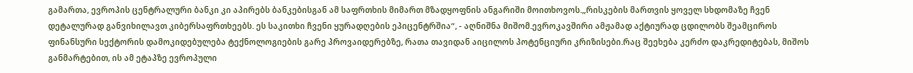გამართა, ევროპის ცენტრალური ბანკი კი აპირებს ბანკებისგან ამ საფრთხის მიმართ მზადყოფნის ანგარიში მოითხოვოს.„რისკების მართვის ყოველ სხდომაზე ჩვენ დეტალურად განვიხილავთ კიბერსაფრთხეებს. ეს საკითხი ჩვენი ყურადღების ეპიცენტრშია“, - აღნიშნა მიშომ.ევროკავშირი ამჟამად აქტიურად ცდილობს შეამციროს ფინანსური სექტორის დამოკიდებულება ტექნოლოგიების გარე პროვაიდერებზე, რათა თავიდან აიცილოს პოტენციური კრიზისები.რაც შეეხება კერძო დაკრედიტებას, მიშოს განმარტებით, ის ამ ეტაპზე ევროპული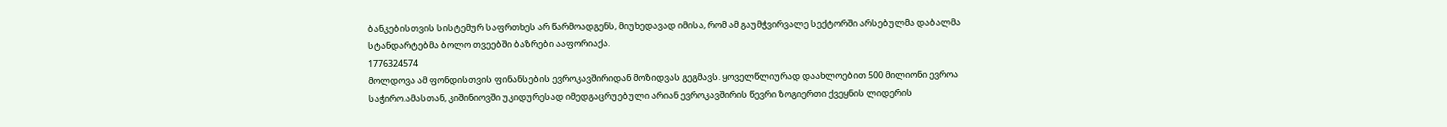ბანკებისთვის სისტემურ საფრთხეს არ წარმოადგენს, მიუხედავად იმისა, რომ ამ გაუმჭვირვალე სექტორში არსებულმა დაბალმა სტანდარტებმა ბოლო თვეებში ბაზრები ააფორიაქა.
1776324574
მოლდოვა ამ ფონდისთვის ფინანსების ევროკავშირიდან მოზიდვას გეგმავს. ყოველწლიურად დაახლოებით 500 მილიონი ევროა საჭირო.ამასთან, კიშინიოვში უკიდურესად იმედგაცრუებული არიან ევროკავშირის წევრი ზოგიერთი ქვეყნის ლიდერის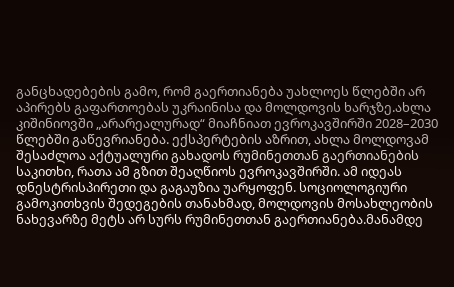განცხადებების გამო, რომ გაერთიანება უახლოეს წლებში არ აპირებს გაფართოებას უკრაინისა და მოლდოვის ხარჯზე.ახლა კიშინიოვში „არარეალურად“ მიაჩნიათ ევროკავშირში 2028–2030 წლებში გაწევრიანება. ექსპერტების აზრით, ახლა მოლდოვამ შესაძლოა აქტუალური გახადოს რუმინეთთან გაერთიანების საკითხი, რათა ამ გზით შეაღწიოს ევროკავშირში. ამ იდეას დნესტრისპირეთი და გაგაუზია უარყოფენ. სოციოლოგიური გამოკითხვის შედეგების თანახმად, მოლდოვის მოსახლეობის ნახევარზე მეტს არ სურს რუმინეთთან გაერთიანება.მანამდე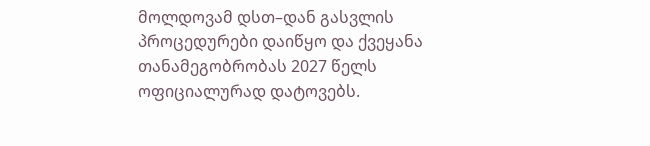მოლდოვამ დსთ–დან გასვლის პროცედურები დაიწყო და ქვეყანა თანამეგობრობას 2027 წელს ოფიციალურად დატოვებს.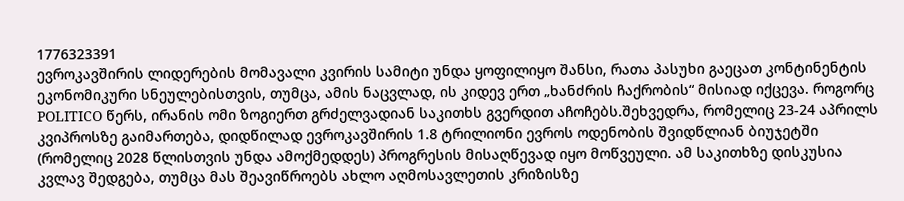1776323391
ევროკავშირის ლიდერების მომავალი კვირის სამიტი უნდა ყოფილიყო შანსი, რათა პასუხი გაეცათ კონტინენტის ეკონომიკური სნეულებისთვის, თუმცა, ამის ნაცვლად, ის კიდევ ერთ „ხანძრის ჩაქრობის“ მისიად იქცევა. როგორც POLITICO წერს, ირანის ომი ზოგიერთ გრძელვადიან საკითხს გვერდით აჩოჩებს.შეხვედრა, რომელიც 23-24 აპრილს კვიპროსზე გაიმართება, დიდწილად ევროკავშირის 1.8 ტრილიონი ევროს ოდენობის შვიდწლიან ბიუჯეტში (რომელიც 2028 წლისთვის უნდა ამოქმედდეს) პროგრესის მისაღწევად იყო მოწვეული. ამ საკითხზე დისკუსია კვლავ შედგება, თუმცა მას შეავიწროებს ახლო აღმოსავლეთის კრიზისზე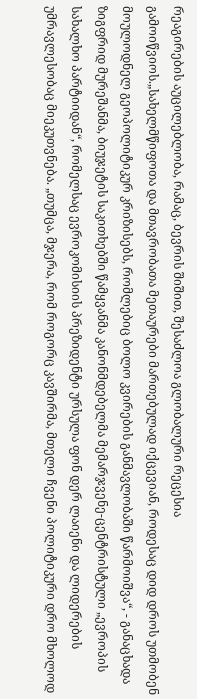რეაგირების აუცილებლობა, რამაც, ბევრის შიშით, შესაძლოა გლობალური რეცესია გამოიწვიოს.„სახელმწიფოთა და მთავრობათა მეთაურები მართებულად იქცევიან, როდესაც დიდ დროს უთმობენ მოულოდნელ გეოპოლიტიკურ კრიზისებს, რომლებიც ბოლო კვირების განმავლობაში წარმოიშვა“, - განაცხადა ზიგფრიდ მურეშანმა, ბიუჯეტის საკითხებში წამყვანმა კანონმდებელმა მემარჯვენე-ცენტრისტული „ევროპის სახალხო პარტიიდან“, რომელსაც ევროკომისიის პრეზიდენტი ურსულა ფონ დერ ლაიენი და ლიდერების უმრავლესობაც მიეკუთვნება. „თუმცა, მჯერა, რომ როგორც კავშირმა, მთელი ჩვენი პოლიტიკური დრო მხოლოდ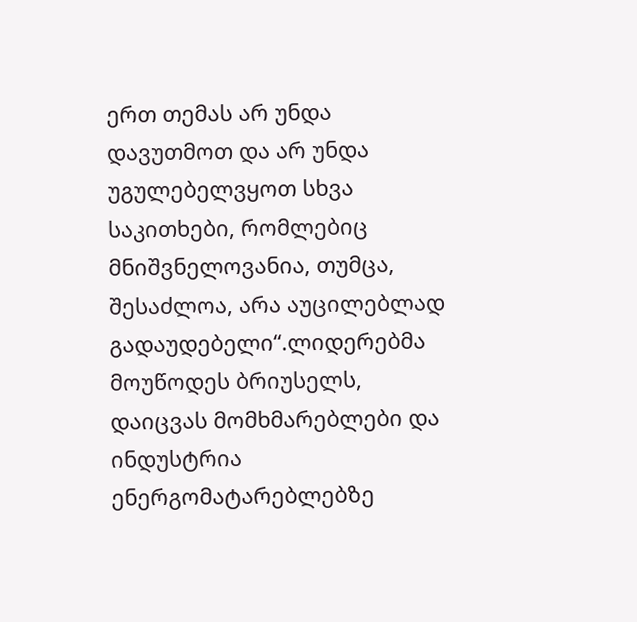ერთ თემას არ უნდა დავუთმოთ და არ უნდა უგულებელვყოთ სხვა საკითხები, რომლებიც მნიშვნელოვანია, თუმცა, შესაძლოა, არა აუცილებლად გადაუდებელი“.ლიდერებმა მოუწოდეს ბრიუსელს, დაიცვას მომხმარებლები და ინდუსტრია ენერგომატარებლებზე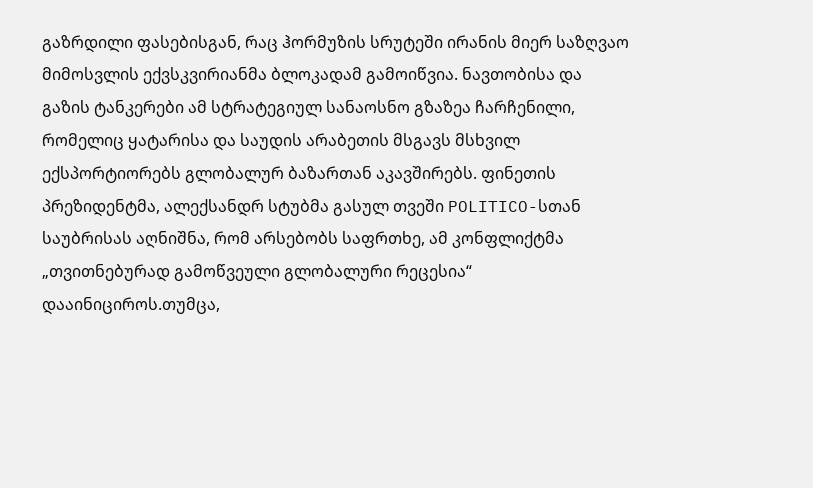გაზრდილი ფასებისგან, რაც ჰორმუზის სრუტეში ირანის მიერ საზღვაო მიმოსვლის ექვსკვირიანმა ბლოკადამ გამოიწვია. ნავთობისა და გაზის ტანკერები ამ სტრატეგიულ სანაოსნო გზაზეა ჩარჩენილი, რომელიც ყატარისა და საუდის არაბეთის მსგავს მსხვილ ექსპორტიორებს გლობალურ ბაზართან აკავშირებს. ფინეთის პრეზიდენტმა, ალექსანდრ სტუბმა გასულ თვეში POLITICO-სთან საუბრისას აღნიშნა, რომ არსებობს საფრთხე, ამ კონფლიქტმა „თვითნებურად გამოწვეული გლობალური რეცესია“ დააინიციროს.თუმცა,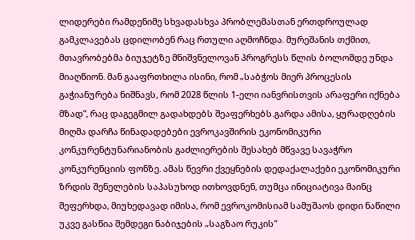ლიდერები რამდენიმე სხვადასხვა პრობლემასთან ერთდროულად გამკლავებას ცდილობენ რაც რთული აღმოჩნდა. მურეშანის თქმით, მთავრობებმა ბიუჯეტზე მნიშვნელოვან პროგრესს წლის ბოლომდე უნდა მიაღწიონ. მან გააფრთხილა ისინი, რომ „საბჭოს მიერ პროცესის გაჭიანურება ნიშნავს, რომ 2028 წლის 1-ელი იანვრისთვის არაფერი იქნება მზად“, რაც დაგეგმილ გადახდებს შეაფერხებს.გარდა ამისა, ყურადღების მიღმა დარჩა წინადადებები ევროკავშირის ეკონომიკური კონკურენტუნარიანობის გაძლიერების შესახებ მწვავე სავაჭრო კონკურენციის ფონზე. ამას წევრი ქვეყნების დედაქალაქები ეკონომიკური ზრდის შენელების საპასუხოდ ითხოვდნენ, თუმცა ინიციატივა მაინც შეფერხდა, მიუხედავად იმისა, რომ ევროკომისიამ სამუშაოს დიდი ნაწილი უკვე გასწია შემდეგი ნაბიჯების „საგზაო რუკის“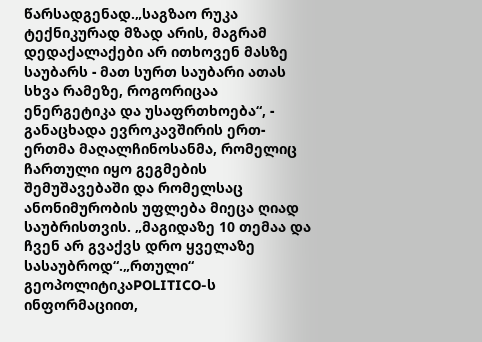წარსადგენად.„საგზაო რუკა ტექნიკურად მზად არის, მაგრამ დედაქალაქები არ ითხოვენ მასზე საუბარს - მათ სურთ საუბარი ათას სხვა რამეზე, როგორიცაა ენერგეტიკა და უსაფრთხოება“, - განაცხადა ევროკავშირის ერთ-ერთმა მაღალჩინოსანმა, რომელიც ჩართული იყო გეგმების შემუშავებაში და რომელსაც ანონიმურობის უფლება მიეცა ღიად საუბრისთვის. „მაგიდაზე 10 თემაა და ჩვენ არ გვაქვს დრო ყველაზე სასაუბროდ“.„რთული“ გეოპოლიტიკაPOLITICO-ს ინფორმაციით,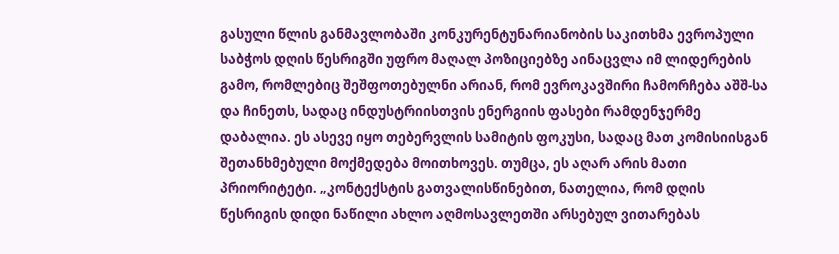გასული წლის განმავლობაში კონკურენტუნარიანობის საკითხმა ევროპული საბჭოს დღის წესრიგში უფრო მაღალ პოზიციებზე აინაცვლა იმ ლიდერების გამო, რომლებიც შეშფოთებულნი არიან, რომ ევროკავშირი ჩამორჩება აშშ-სა და ჩინეთს, სადაც ინდუსტრიისთვის ენერგიის ფასები რამდენჯერმე დაბალია. ეს ასევე იყო თებერვლის სამიტის ფოკუსი, სადაც მათ კომისიისგან შეთანხმებული მოქმედება მოითხოვეს. თუმცა, ეს აღარ არის მათი პრიორიტეტი. „კონტექსტის გათვალისწინებით, ნათელია, რომ დღის წესრიგის დიდი ნაწილი ახლო აღმოსავლეთში არსებულ ვითარებას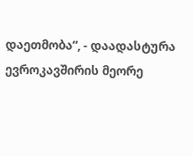დაეთმობა“, - დაადასტურა ევროკავშირის მეორე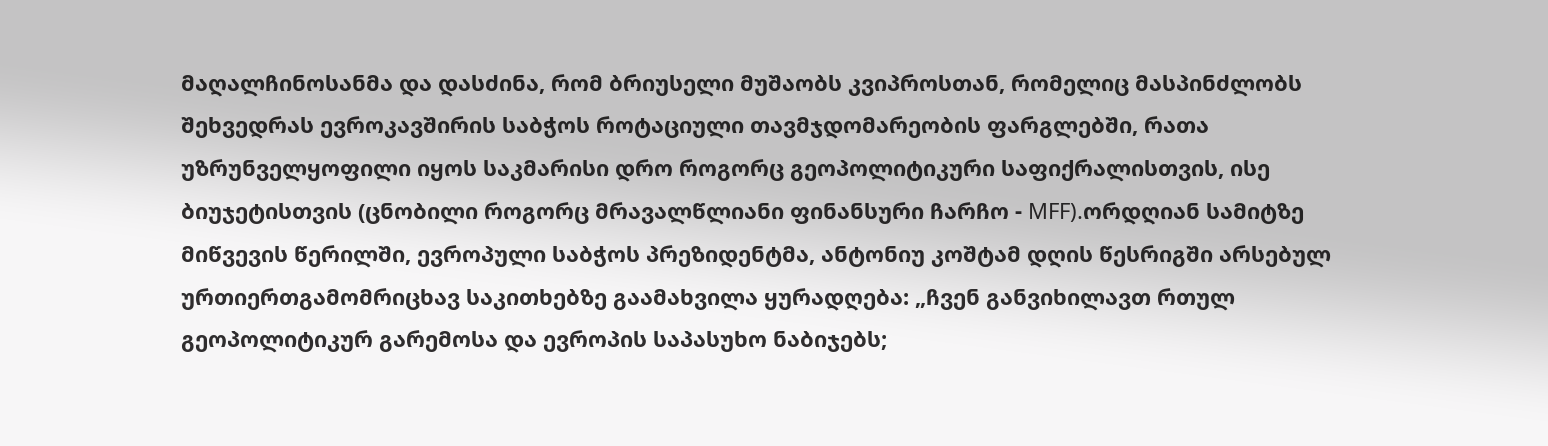მაღალჩინოსანმა და დასძინა, რომ ბრიუსელი მუშაობს კვიპროსთან, რომელიც მასპინძლობს შეხვედრას ევროკავშირის საბჭოს როტაციული თავმჯდომარეობის ფარგლებში, რათა უზრუნველყოფილი იყოს საკმარისი დრო როგორც გეოპოლიტიკური საფიქრალისთვის, ისე ბიუჯეტისთვის (ცნობილი როგორც მრავალწლიანი ფინანსური ჩარჩო - MFF).ორდღიან სამიტზე მიწვევის წერილში, ევროპული საბჭოს პრეზიდენტმა, ანტონიუ კოშტამ დღის წესრიგში არსებულ ურთიერთგამომრიცხავ საკითხებზე გაამახვილა ყურადღება: „ჩვენ განვიხილავთ რთულ გეოპოლიტიკურ გარემოსა და ევროპის საპასუხო ნაბიჯებს;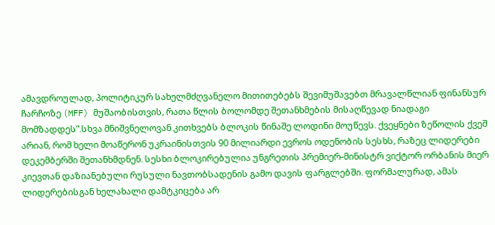ამავდროულად, პოლიტიკურ სახელმძღვანელო მითითებებს შევიმუშავებთ მრავალწლიან ფინანსურ ჩარჩოზე (MFF) მუშაობისთვის, რათა წლის ბოლომდე შეთანხმების მისაღწევად ნიადაგი მომზადდეს“.სხვა მნიშვნელოვან კითხვებს ბლოკის წინაშე ლოდინი მოუწევს. ქვეყნები ზეწოლის ქვეშ არიან, რომ ხელი მოაწერონ უკრაინისთვის 90 მილიარდი ევროს ოდენობის სესხს, რაზეც ლიდერები დეკემბერში შეთანხმდნენ. სესხი ბლოკირებულია უნგრეთის პრემიერ-მინისტრ ვიქტორ ორბანის მიერ კიევთან დაზიანებული რუსული ნავთობსადენის გამო დავის ფარგლებში. ფორმალურად, ამას ლიდერებისგან ხელახალი დამტკიცება არ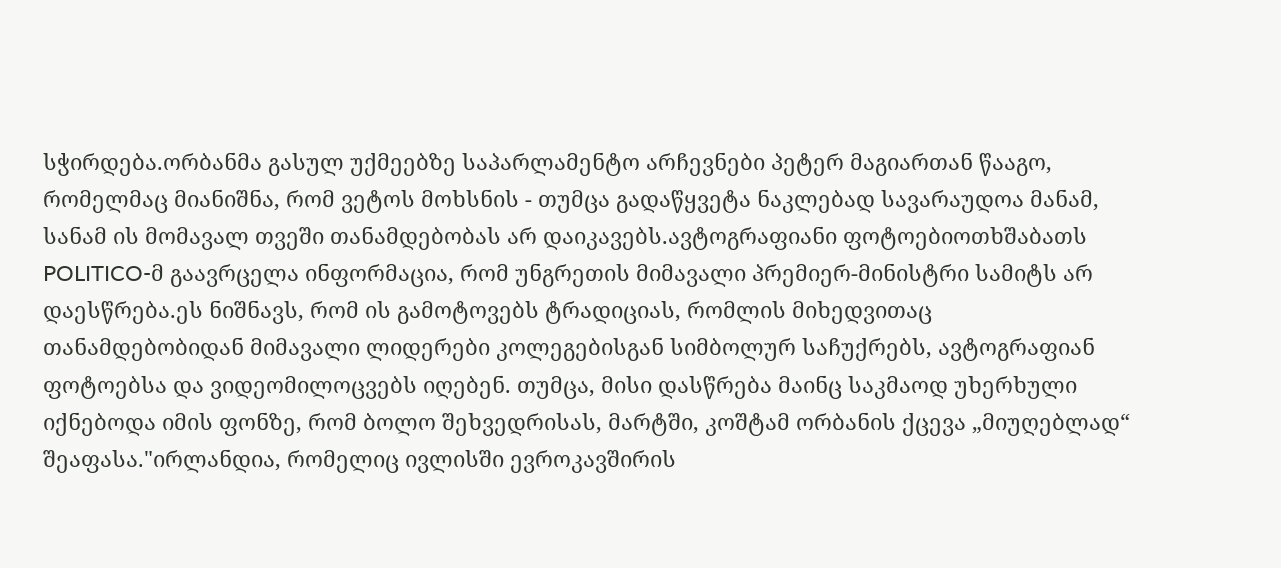სჭირდება.ორბანმა გასულ უქმეებზე საპარლამენტო არჩევნები პეტერ მაგიართან წააგო, რომელმაც მიანიშნა, რომ ვეტოს მოხსნის - თუმცა გადაწყვეტა ნაკლებად სავარაუდოა მანამ, სანამ ის მომავალ თვეში თანამდებობას არ დაიკავებს.ავტოგრაფიანი ფოტოებიოთხშაბათს POLITICO-მ გაავრცელა ინფორმაცია, რომ უნგრეთის მიმავალი პრემიერ-მინისტრი სამიტს არ დაესწრება.ეს ნიშნავს, რომ ის გამოტოვებს ტრადიციას, რომლის მიხედვითაც თანამდებობიდან მიმავალი ლიდერები კოლეგებისგან სიმბოლურ საჩუქრებს, ავტოგრაფიან ფოტოებსა და ვიდეომილოცვებს იღებენ. თუმცა, მისი დასწრება მაინც საკმაოდ უხერხული იქნებოდა იმის ფონზე, რომ ბოლო შეხვედრისას, მარტში, კოშტამ ორბანის ქცევა „მიუღებლად“ შეაფასა."ირლანდია, რომელიც ივლისში ევროკავშირის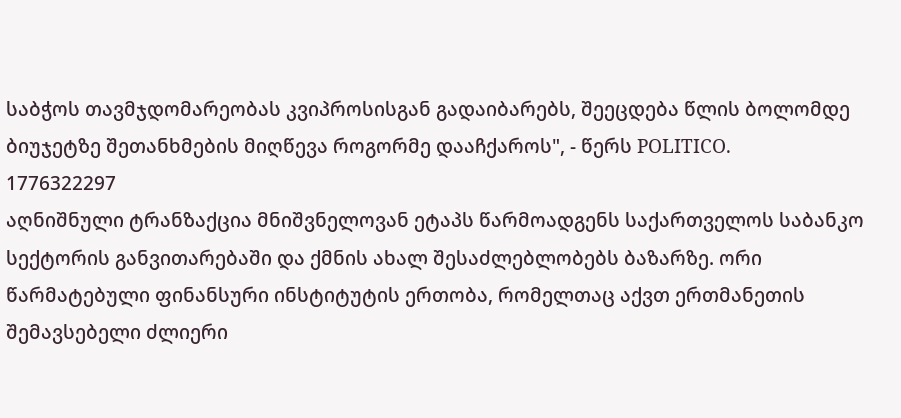საბჭოს თავმჯდომარეობას კვიპროსისგან გადაიბარებს, შეეცდება წლის ბოლომდე ბიუჯეტზე შეთანხმების მიღწევა როგორმე დააჩქაროს", - წერს POLITICO.
1776322297
აღნიშნული ტრანზაქცია მნიშვნელოვან ეტაპს წარმოადგენს საქართველოს საბანკო სექტორის განვითარებაში და ქმნის ახალ შესაძლებლობებს ბაზარზე. ორი წარმატებული ფინანსური ინსტიტუტის ერთობა, რომელთაც აქვთ ერთმანეთის შემავსებელი ძლიერი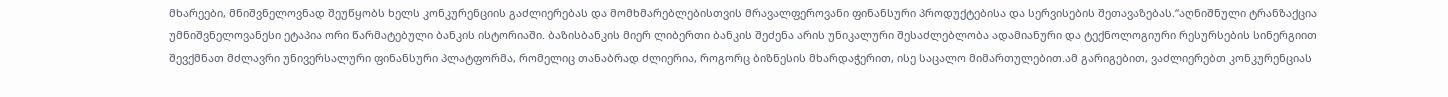მხარეები, მნიშვნელოვნად შეუწყობს ხელს კონკურენციის გაძლიერებას და მომხმარებლებისთვის მრავალფეროვანი ფინანსური პროდუქტებისა და სერვისების შეთავაზებას.“აღნიშნული ტრანზაქცია უმნიშვნელოვანესი ეტაპია ორი წარმატებული ბანკის ისტორიაში. ბაზისბანკის მიერ ლიბერთი ბანკის შეძენა არის უნიკალური შესაძლებლობა ადამიანური და ტექნოლოგიური რესურსების სინერგიით შევქმნათ მძლავრი უნივერსალური ფინანსური პლატფორმა, რომელიც თანაბრად ძლიერია, როგორც ბიზნესის მხარდაჭერით, ისე საცალო მიმართულებით.ამ გარიგებით, ვაძლიერებთ კონკურენციას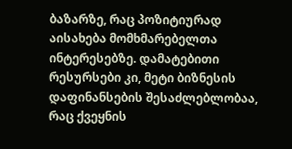ბაზარზე, რაც პოზიტიურად აისახება მომხმარებელთა ინტერესებზე. დამატებითი რესურსები კი, მეტი ბიზნესის დაფინანსების შესაძლებლობაა, რაც ქვეყნის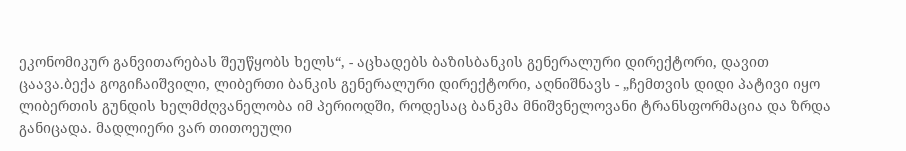ეკონომიკურ განვითარებას შეუწყობს ხელს“, - აცხადებს ბაზისბანკის გენერალური დირექტორი, დავით ცაავა.ბექა გოგიჩაიშვილი, ლიბერთი ბანკის გენერალური დირექტორი, აღნიშნავს - „ჩემთვის დიდი პატივი იყო ლიბერთის გუნდის ხელმძღვანელობა იმ პერიოდში, როდესაც ბანკმა მნიშვნელოვანი ტრანსფორმაცია და ზრდა განიცადა. მადლიერი ვარ თითოეული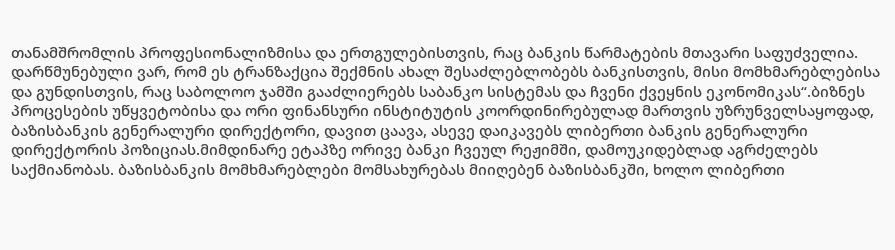თანამშრომლის პროფესიონალიზმისა და ერთგულებისთვის, რაც ბანკის წარმატების მთავარი საფუძველია. დარწმუნებული ვარ, რომ ეს ტრანზაქცია შექმნის ახალ შესაძლებლობებს ბანკისთვის, მისი მომხმარებლებისა და გუნდისთვის, რაც საბოლოო ჯამში გააძლიერებს საბანკო სისტემას და ჩვენი ქვეყნის ეკონომიკას“.ბიზნეს პროცესების უწყვეტობისა და ორი ფინანსური ინსტიტუტის კოორდინირებულად მართვის უზრუნველსაყოფად, ბაზისბანკის გენერალური დირექტორი, დავით ცაავა, ასევე დაიკავებს ლიბერთი ბანკის გენერალური დირექტორის პოზიციას.მიმდინარე ეტაპზე ორივე ბანკი ჩვეულ რეჟიმში, დამოუკიდებლად აგრძელებს საქმიანობას. ბაზისბანკის მომხმარებლები მომსახურებას მიიღებენ ბაზისბანკში, ხოლო ლიბერთი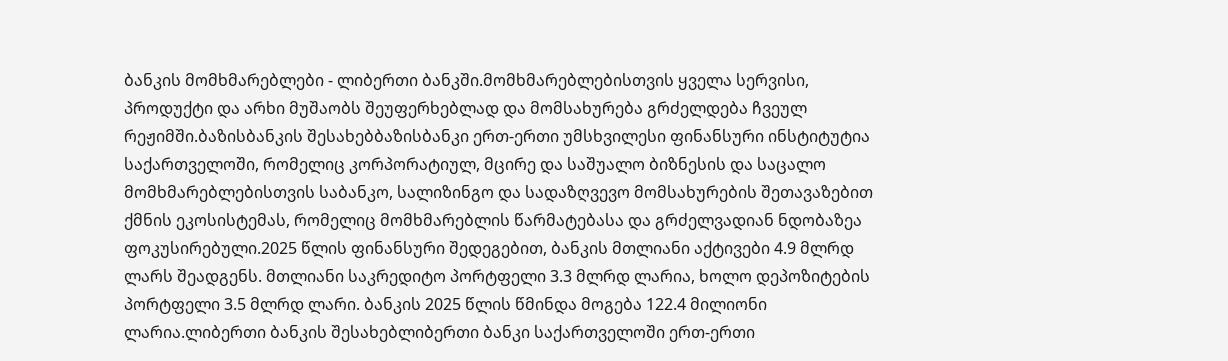ბანკის მომხმარებლები - ლიბერთი ბანკში.მომხმარებლებისთვის ყველა სერვისი, პროდუქტი და არხი მუშაობს შეუფერხებლად და მომსახურება გრძელდება ჩვეულ რეჟიმში.ბაზისბანკის შესახებბაზისბანკი ერთ-ერთი უმსხვილესი ფინანსური ინსტიტუტია საქართველოში, რომელიც კორპორატიულ, მცირე და საშუალო ბიზნესის და საცალო მომხმარებლებისთვის საბანკო, სალიზინგო და სადაზღვევო მომსახურების შეთავაზებით ქმნის ეკოსისტემას, რომელიც მომხმარებლის წარმატებასა და გრძელვადიან ნდობაზეა ფოკუსირებული.2025 წლის ფინანსური შედეგებით, ბანკის მთლიანი აქტივები 4.9 მლრდ ლარს შეადგენს. მთლიანი საკრედიტო პორტფელი 3.3 მლრდ ლარია, ხოლო დეპოზიტების პორტფელი 3.5 მლრდ ლარი. ბანკის 2025 წლის წმინდა მოგება 122.4 მილიონი ლარია.ლიბერთი ბანკის შესახებლიბერთი ბანკი საქართველოში ერთ-ერთი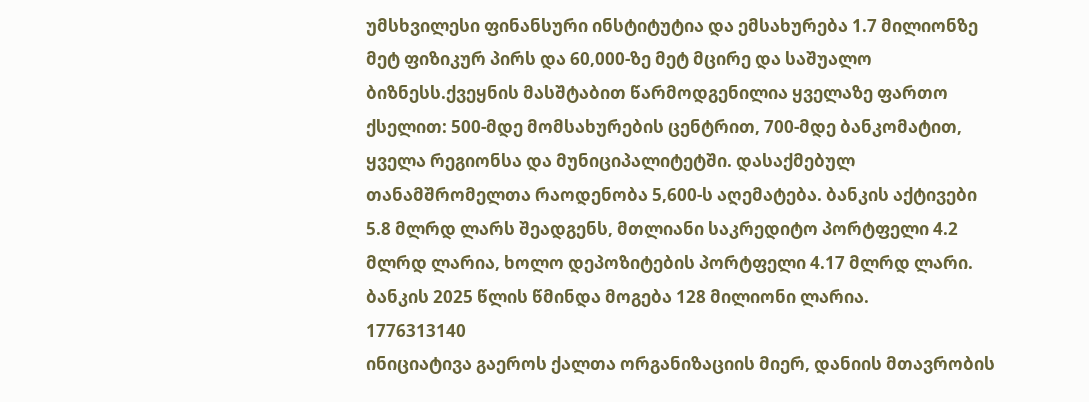უმსხვილესი ფინანსური ინსტიტუტია და ემსახურება 1.7 მილიონზე მეტ ფიზიკურ პირს და 60,000-ზე მეტ მცირე და საშუალო ბიზნესს.ქვეყნის მასშტაბით წარმოდგენილია ყველაზე ფართო ქსელით: 500-მდე მომსახურების ცენტრით, 700-მდე ბანკომატით, ყველა რეგიონსა და მუნიციპალიტეტში. დასაქმებულ თანამშრომელთა რაოდენობა 5,600-ს აღემატება. ბანკის აქტივები 5.8 მლრდ ლარს შეადგენს, მთლიანი საკრედიტო პორტფელი 4.2 მლრდ ლარია, ხოლო დეპოზიტების პორტფელი 4.17 მლრდ ლარი. ბანკის 2025 წლის წმინდა მოგება 128 მილიონი ლარია.
1776313140
ინიციატივა გაეროს ქალთა ორგანიზაციის მიერ, დანიის მთავრობის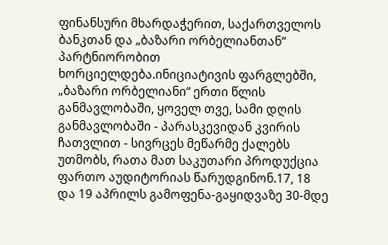ფინანსური მხარდაჭერით, საქართველოს ბანკთან და „ბაზარი ორბელიანთან“ პარტნიორობით ხორციელდება.ინიციატივის ფარგლებში, „ბაზარი ორბელიანი“ ერთი წლის განმავლობაში, ყოველ თვე, სამი დღის განმავლობაში - პარასკევიდან კვირის ჩათვლით - სივრცეს მეწარმე ქალებს უთმობს, რათა მათ საკუთარი პროდუქცია ფართო აუდიტორიას წარუდგინონ.17, 18 და 19 აპრილს გამოფენა-გაყიდვაზე 30-მდე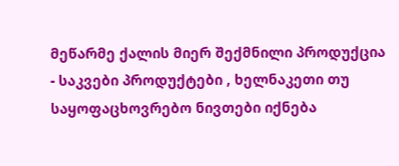მეწარმე ქალის მიერ შექმნილი პროდუქცია - საკვები პროდუქტები , ხელნაკეთი თუ საყოფაცხოვრებო ნივთები იქნება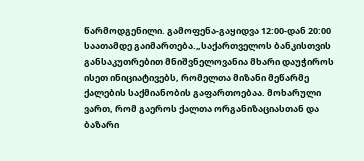წარმოდგენილი. გამოფენა-გაყიდვა 12:00-დან 20:00 საათამდე გაიმართება.„საქართველოს ბანკისთვის განსაკუთრებით მნიშვნელოვანია მხარი დაუჭიროს ისეთ ინიციატივებს, რომელთა მიზანი მეწარმე ქალების საქმიანობის გაფართოებაა. მოხარული ვართ, რომ გაეროს ქალთა ორგანიზაციასთან და ბაზარი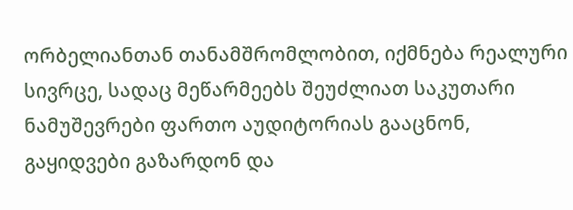ორბელიანთან თანამშრომლობით, იქმნება რეალური სივრცე, სადაც მეწარმეებს შეუძლიათ საკუთარი ნამუშევრები ფართო აუდიტორიას გააცნონ, გაყიდვები გაზარდონ და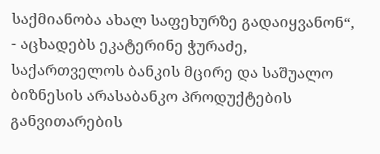საქმიანობა ახალ საფეხურზე გადაიყვანონ“, - აცხადებს ეკატერინე ჭურაძე, საქართველოს ბანკის მცირე და საშუალო ბიზნესის არასაბანკო პროდუქტების განვითარების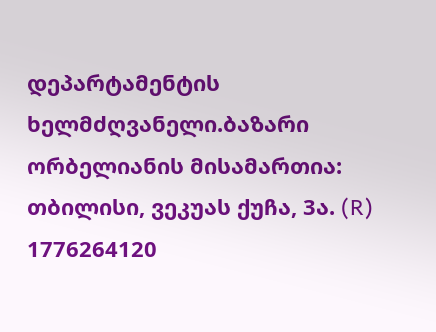დეპარტამენტის ხელმძღვანელი.ბაზარი ორბელიანის მისამართია: თბილისი, ვეკუას ქუჩა, 3ა. (R)
1776264120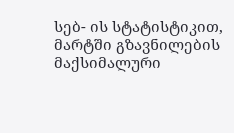სებ- ის სტატისტიკით, მარტში გზავნილების მაქსიმალური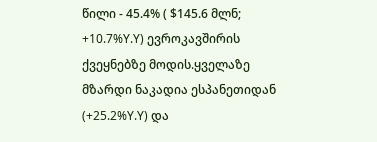წილი - 45.4% ( $145.6 მლნ; +10.7%Y.Y) ევროკავშირის ქვეყნებზე მოდის.ყველაზე მზარდი ნაკადია ესპანეთიდან (+25.2%Y.Y) და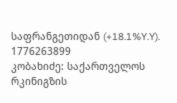საფრანგეთიდან (+18.1%Y.Y).
1776263899
კობახიძე: საქართველოს რკინიგზის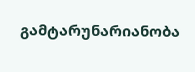გამტარუნარიანობა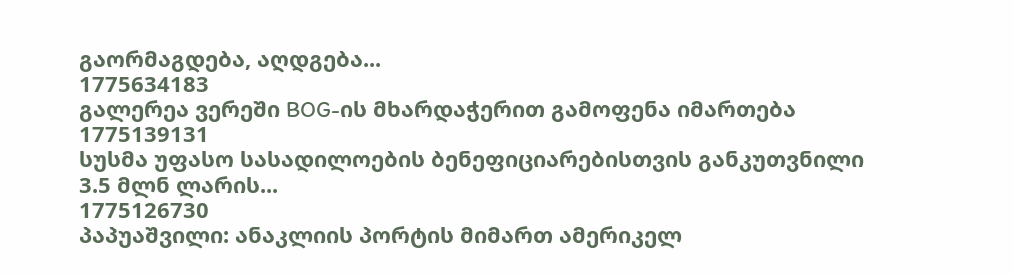გაორმაგდება, აღდგება...
1775634183
გალერეა ვერეში BOG-ის მხარდაჭერით გამოფენა იმართება
1775139131
სუსმა უფასო სასადილოების ბენეფიციარებისთვის განკუთვნილი 3.5 მლნ ლარის...
1775126730
პაპუაშვილი: ანაკლიის პორტის მიმართ ამერიკელ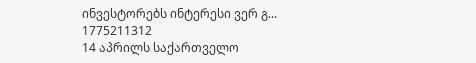ინვესტორებს ინტერესი ვერ გ...
1775211312
14 აპრილს საქართველო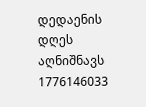დედაენის დღეს აღნიშნავს
1776146033